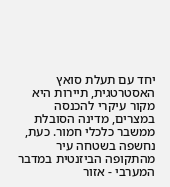יחד עם תעלת סואץ האסטרטגית, תיירות היא מקור עיקרי להכנסה במצרים, מדינה הסובלת ממשבר כלכלי חמור. כעת, נחשפה בשטחה עיר מהתקופה הביזנטית במדבר המערבי - אזור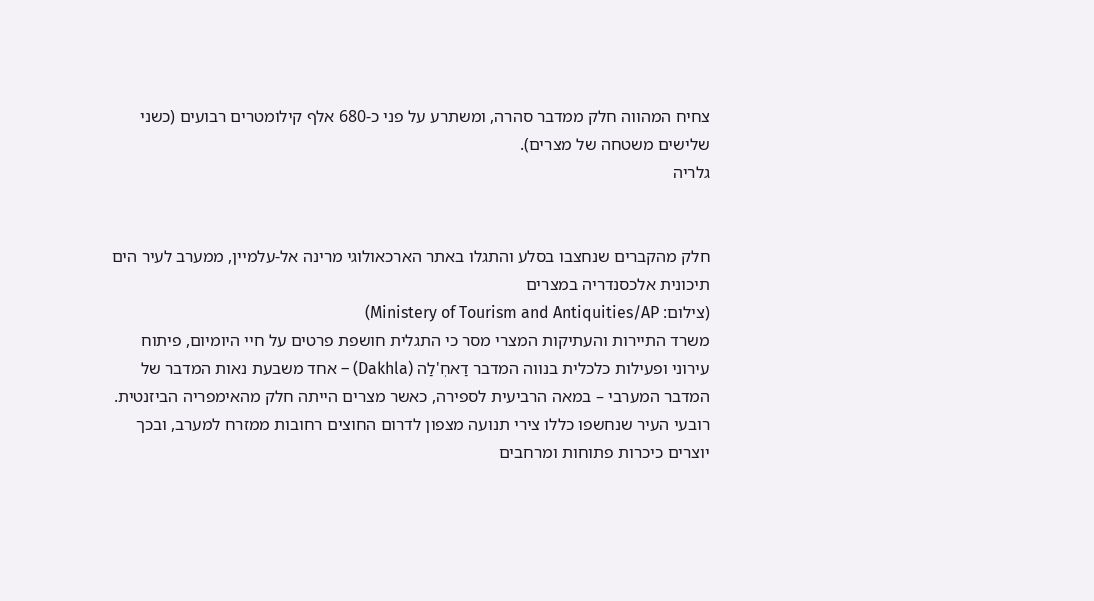צחיח המהווה חלק ממדבר סהרה, ומשתרע על פני כ-680 אלף קילומטרים רבועים (כשני שלישים משטחה של מצרים).
גלריה


חלק מהקברים שנחצבו בסלע והתגלו באתר הארכאולוגי מרינה אל-עלמיין, ממערב לעיר הים תיכונית אלכסנדריה במצרים
(צילום: Ministery of Tourism and Antiquities/AP)
משרד התיירות והעתיקות המצרי מסר כי התגלית חושפת פרטים על חיי היומיום, פיתוח עירוני ופעילות כלכלית בנווה המדבר דַאחְ'לַה (Dakhla) – אחד משבעת נאות המדבר של המדבר המערבי – במאה הרביעית לספירה, כאשר מצרים הייתה חלק מהאימפריה הביזנטית. רובעי העיר שנחשפו כללו צירי תנועה מצפון לדרום החוצים רחובות ממזרח למערב, ובכך יוצרים כיכרות פתוחות ומרחבים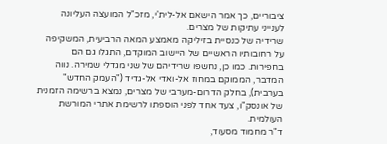ציבוריים, כך אמר הישאם אל-לית'י, מזכ"ל המועצה העליונה לענייני עתיקות של מצרים.
שרידיה של כנסיית בזיליקה מאמצע המאה הרביעית, המשקיפה על רחובותיו הראשיים של היישוב המוקדם, התגלו גם הם בחפירות. כמו כן, נחשפו שרידיהם של שני מגדלי שמירה. נווה המדבר, הממוקם במחוז אל-ואדי אל-גדיד ("העמק החדש" בערבית), בחלק הדרום-מערבי של מצרים, נמצא ברשימה הזמנית של אונסק"ו, צעד אחד לפני הוספתו לרשימת אתרי המורשת העולמית.
ד"ר מחמוד מסעוד,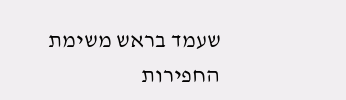שעמד בראש משימת החפירות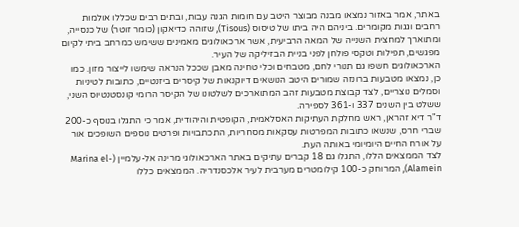באתר, אמר באזור נמצאו מבנה מבוצר היטב עם חומות הגנה עבות, ובתים רבים שכללו אולמות רחבים וגגות מקומרים. ביניהם היה ביתו של טיסוס (Tisous), שזוהה כדיאקון (כומר זוטר) של כנסייה, ומתוארך למחצית השנייה של המאה הרביעית, אשר ארכאולוגים מאמינים ששימש כמרחב ביתי לקיום מפגשים, תפילות וטקסי פולחן לפני בניית הבזיליקה של העיר.
הארכאולוגים חשפו גם תנורי לחם, מטבחים וכלי טחינה מאבן שככל הנראה שימשו לייצור מזון. כמו כן, נמצאו מטבעות ברונזה שמורים היטב הנושאים דיוקנאות של קיסרים ביזנטיים, כתובות לטיניות וסמלים נוצריים, לצד קבוצת מטבעות זהב המתוארכים לשלטונו של הקיסר הרומי קונסטנטיוס השני, ששלט בין השנים 337 ו-361 לספירה.
ד"ר דיא זהראן, ראש מחלקת העתיקות האסלאמית, הקופטית והיהודית, אמר כי התגלו בנוסף כ-200 שברי חרס, שנשאו כתובות המפרטות עסקאות מסחריות, התכתבויות ופרטים נוספים השופכים אור על אורח החיים היומיומי באותה העת.
לצד הממצאים הללו, התגלו גם 18 קברים עתיקים באתר הארכאולוגי מרינה אל-עלמיין (Marina el-Alamein), המרוחק כ-100 קילומטרים מערבית לעיר אלכסנדריה. הממצאים כללו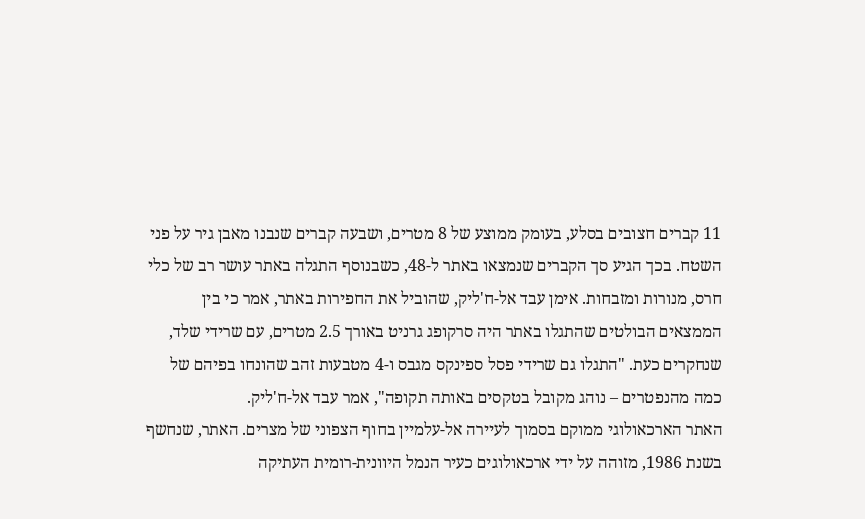11 קברים חצובים בסלע, בעומק ממוצע של 8 מטרים, ושבעה קברים שנבנו מאבן גיר על פני השטח. בכך הגיע סך הקברים שנמצאו באתר ל-48, כשבנוסף התגלה באתר עושר רב של כלי חרס, מנורות ומזבחות. אימן עבד אל-ח'ליק, שהוביל את החפירות באתר, אמר כי בין הממצאים הבולטים שהתגלו באתר היה סרקופג גרניט באורך 2.5 מטרים, עם שרידי שלד, שנחקרים כעת. "התגלו גם שרידי פסל ספינקס מגבס ו-4 מטבעות זהב שהונחו בפיהם של כמה מהנפטרים – נוהג מקובל בטקסים באותה תקופה", אמר עבד אל-ח'ליק.
האתר הארכאולוגי ממוקם בסמוך לעיירה אל-עלמיין בחוף הצפוני של מצרים. האתר, שנחשף בשנת 1986, מזוהה על ידי ארכאולוגים כעיר הנמל היוונית-רומית העתיקה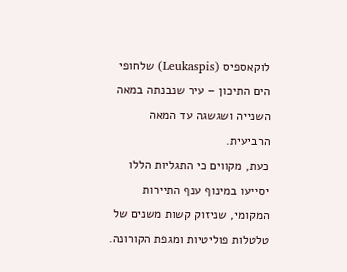לוקאספיס (Leukaspis) שלחופי הים התיכון – עיר שנבנתה במאה השנייה ושגשגה עד המאה הרביעית.
כעת, מקווים כי התגליות הללו יסייעו במינוף ענף התיירות המקומי, שניזוק קשות משנים של טלטלות פוליטיות ומגפת הקורונה.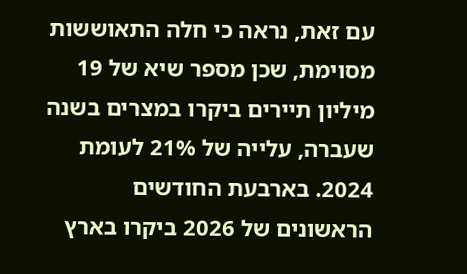עם זאת, נראה כי חלה התאוששות מסוימת, שכן מספר שיא של 19 מיליון תיירים ביקרו במצרים בשנה שעברה, עלייה של 21% לעומת 2024. בארבעת החודשים הראשונים של 2026 ביקרו בארץ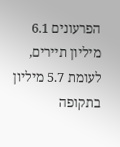הפרעונים 6.1 מיליון תיירים, לעומת 5.7 מיליון בתקופה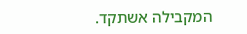המקבילה אשתקד.